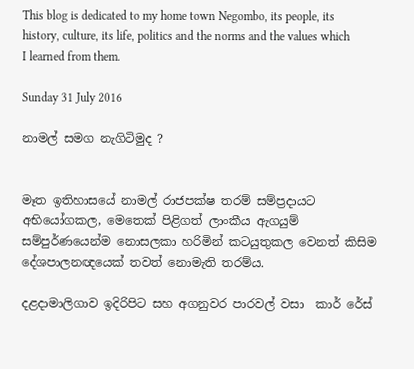This blog is dedicated to my home town Negombo, its people, its history, culture, its life, politics and the norms and the values which I learned from them.

Sunday 31 July 2016

නාමල් සමග නැගිටිමුද ?


මෑත ඉතිහාසයේ නාමල් රාජපක්ෂ තරම් සම්ප්‍රදායට අභියෝගකල, මෙතෙක් පිළිගත් ලාංකීය ඇගයුම් සම්පුර්ණයෙන්ම නොසලකා හරිමින් කටයුතුකල වෙනත් කිසිම දේශපාලනඥයෙක් තවත් නොමැති තරම්ය.

දළදාමාලිගාව ඉදිරිපිට සහ අගනුවර පාරවල් වසා  කාර් රේස්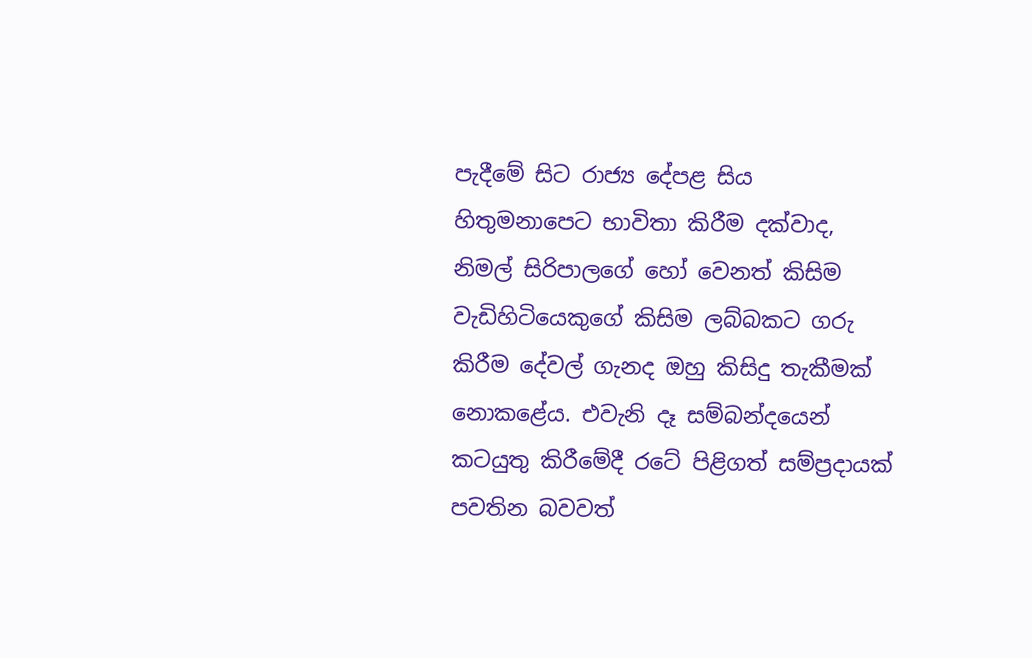පැදීමේ සිට රාජ්‍ය දේපළ සිය හිතුමනාපෙට භාවිතා කිරීම දක්වාද,  නිමල් සිරිපාලගේ හෝ වෙනත් කිසිම වැඩිහිටියෙකුගේ කිසිම ලබ්බකට ගරු කිරීම දේවල් ගැනද ඔහු කිසිදු තැකීමක් නොකළේය. එවැනි දෑ සම්බන්දයෙන් කටයුතු කිරීමේදී රටේ පිළිගත් සම්ප්‍රදායක් පවතින බවවත්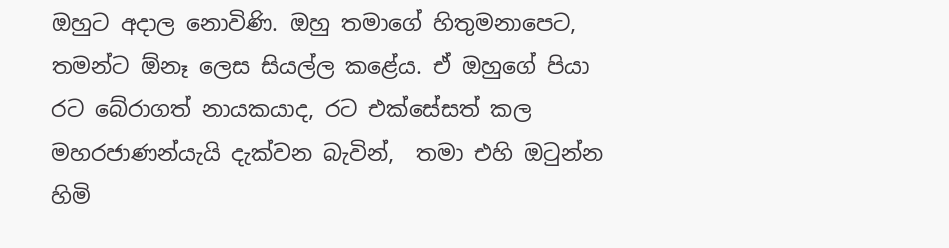ඔහුට අදාල නොවිණි. ඔහු තමාගේ හිතුමනාපෙට, තමන්ට ඕනෑ ලෙස සියල්ල කළේය. ඒ ඔහුගේ පියා රට බේරාගත් නායකයාද, රට එක්සේසත් කල මහරජාණන්යැයි දැක්වන බැවින්,  තමා එහි ඔටුන්න හිමි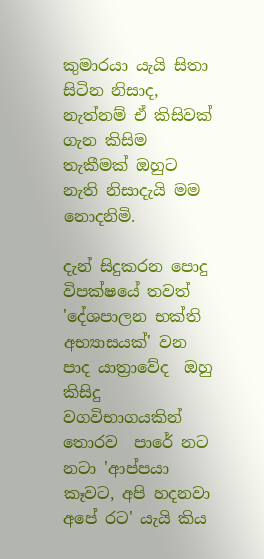කුමාරයා යැයි සිතා සිටින නිසාද, නැත්නම් ඒ කිසිවක් ගැන කිසිම තැකීමක් ඔහුට නැති නිසාදැයි මම නොදනිමි.

දැන් සිදුකරන පොදු විපක්ෂයේ තවත් 'දේශපාලන භක්ති අභ්‍යාසයක්' වන පාද යාත්‍රාවේද  ඔහු කිසිදු වගවිභාගයකින් තොරව  පාරේ නට  නටා 'ආප්පයා කෑවට, අපි හදනවා අපේ රට' යැයි කිය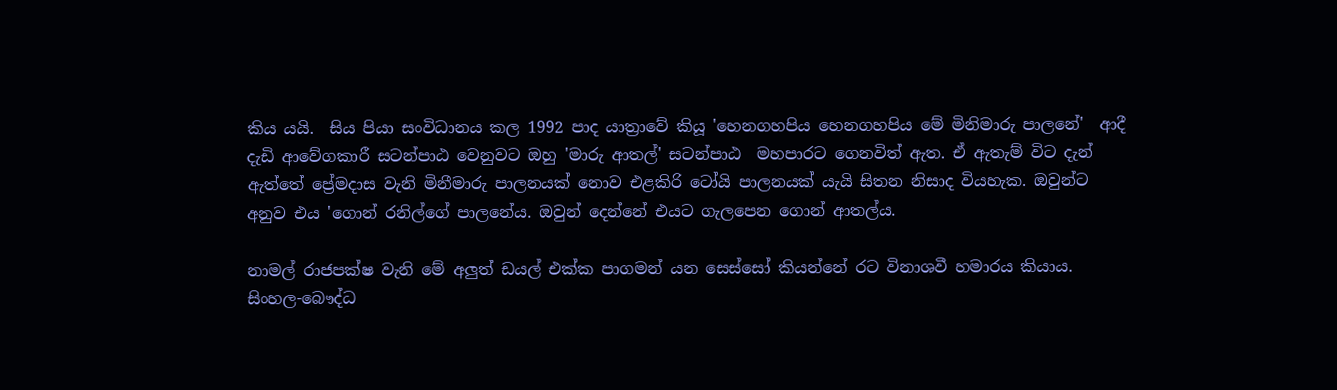කිය යයි.  සිය පියා සංවිධානය කල 1992 පාද යාත්‍රාවේ කියූ 'හෙනගහපිය හෙනගහපිය මේ මිනිමාරු පාලනේ'  ආදී දැඩි ආවේගකාරී සටන්පාඨ වෙනුවට ඔහු 'මාරු ආතල්' සටන්පාඨ  මහපාරට ගෙනවිත් ඇත. ඒ ඇතැම් විට දැන් ඇත්තේ ප්‍රේමදාස වැනි මිනීමාරු පාලනයක් නොව එළකිරි ටෝයි පාලනයක් යැයි සිතන නිසාද වියහැක. ඔවුන්ට අනුව එය 'ගොන් රනිල්ගේ පාලනේය. ඔවුන් දෙන්නේ එයට ගැලපෙන ගොන් ආතල්ය.

නාමල් රාජපක්ෂ වැනි මේ අලුත් ඩයල් එක්ක පාගමන් යන සෙස්සෝ කියන්නේ රට විනාශවී හමාරය කියාය. සිංහල-බෞද්ධ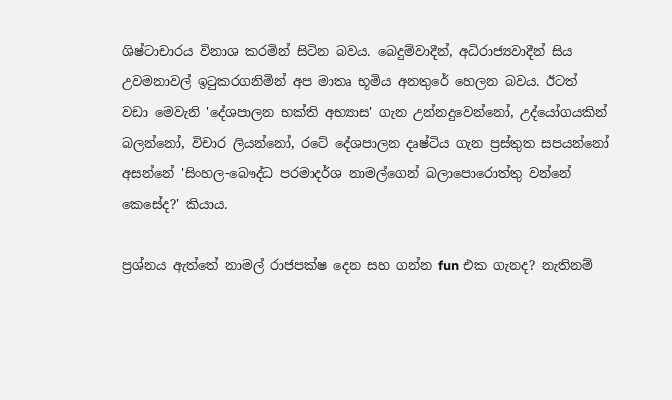ශිෂ්ටාචාරය විනාශ කරමින් සිටින බවය. බෙදුම්වාදීන්, අධිරාජ්‍යවාදීන් සිය උවමනාවල් ඉටුකරගනිමින් අප මාතෘ භූමිය අනතුරේ හෙලන බවය. ඊටත් වඩා මෙවැනි 'දේශපාලන භක්ති අභ්‍යාස' ගැන උන්නදුවෙන්නෝ, උද්යෝගයකින් බලන්නෝ, විචාර ලියන්නෝ, රටේ දේශපාලන දෘෂ්ටිය ගැන ප්‍රස්තුත සපයන්නෝ අසන්නේ 'සිංහල-බෞද්ධ පරමාදර්ශ නාමල්ගෙන් බලාපොරොත්තු වන්නේ කෙසේද?' කියාය.

ප්‍රශ්නය ඇත්තේ නාමල් රාජපක්ෂ දෙන සහ ගන්න fun එක ගැනද? නැතිනම්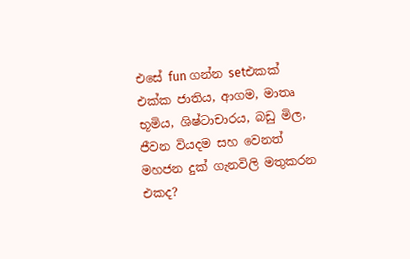එසේ fun ගන්න setඑකක් එක්ක ජාතිය, ආගම, මාතෘ භූමිය, ශිෂ්ටාචාරය, බඩු මිල, ජීවන වියදම සහ වෙනත් මහජන දුක් ගැනවිලි මතුකරන එකද?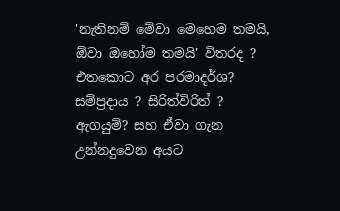'නැතිනම් මේවා මෙහෙම තමයි, ඕවා ඔහෝම තමයි' විතරද ? එතකොට අර පරමාදර්ශ? සම්ප්‍රදාය ? සිරිත්විරිත් ? ඇගයුම්? සහ ඒවා ගැන උන්නදුවෙන අයට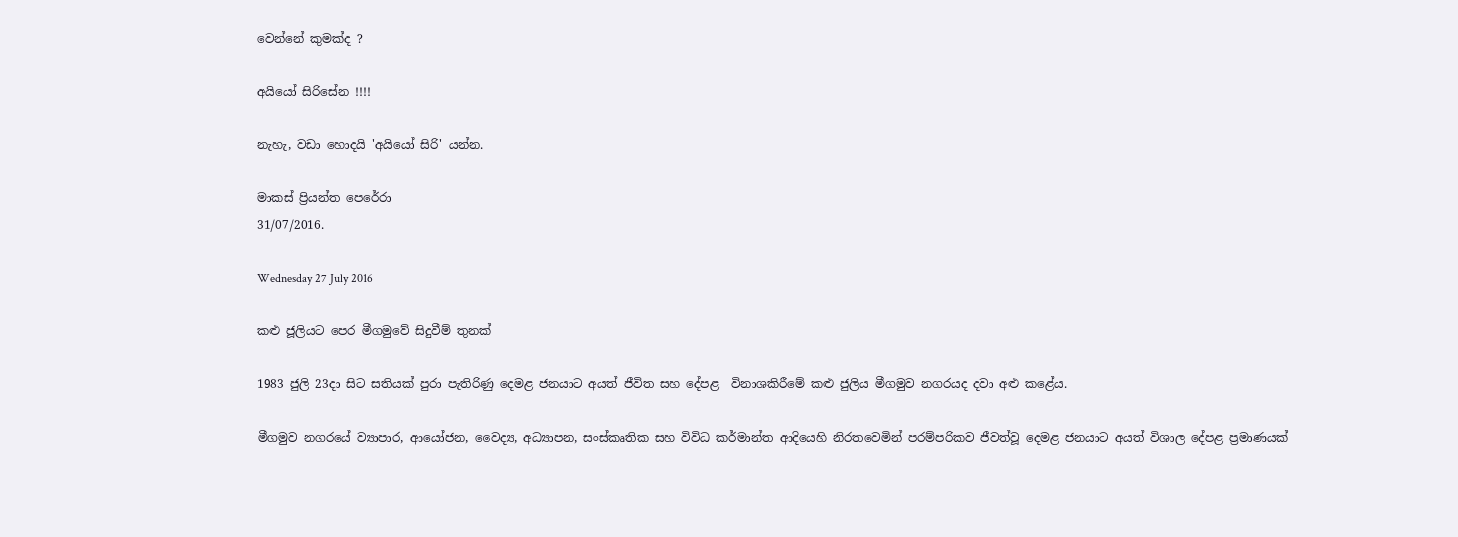වෙන්නේ කුමක්ද ?

අයියෝ සිරිසේන !!!!

නැහැ, වඩා හොදයි 'අයියෝ සිරි' යන්න.

මාකස් ප්‍රියන්ත පෙරේරා
31/07/2016.

Wednesday 27 July 2016

කළු ජූලියට පෙර මීගමුවේ සිදුවීම් තුනක්

1983 ජුලි 23දා සිට සතියක් පුරා පැතිරිණු දෙමළ ජනයාට අයත් ජීවිත සහ දේපළ  විනාශකිරීමේ කළු ජුලිය මීගමුව නගරයද දවා අළු කළේය.

මීගමුව නගරයේ ව්‍යාපාර, ආයෝජන, වෛද්‍ය, අධ්‍යාපන, සංස්කෘතික සහ විවිධ කර්මාන්ත ආදියෙහි නිරතවෙමින් පරම්පරිකව ජීවත්වූ දෙමළ ජනයාට අයත් විශාල දේපළ ප්‍රමාණයක්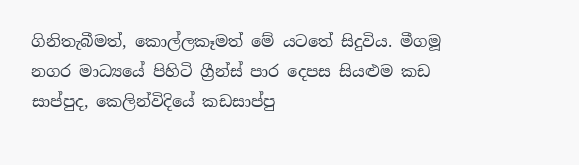ගිනිතැබීමත්, කොල්ලකෑමත් මේ යට‍තේ සිදුවිය. මීගමූ නගර මාධ්‍යයේ පිහිටි ග්‍රීන්ස් පාර දෙපස සියළුම කඩ සාප්පුද, කෙලින්විදියේ කඩසාප්පු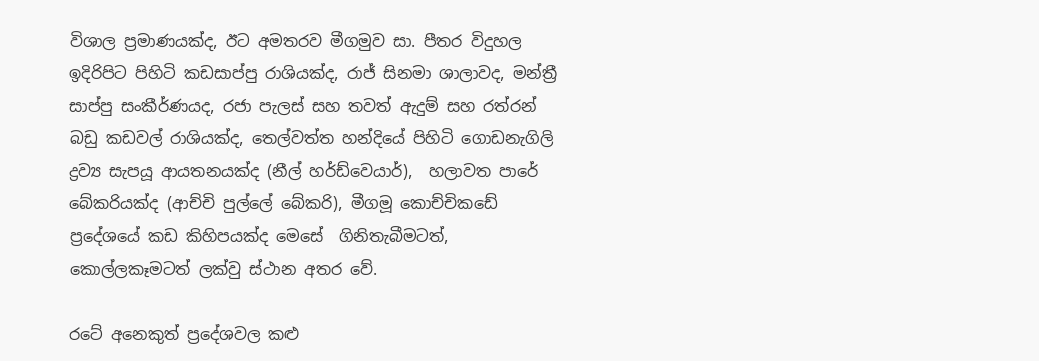විශාල ප්‍රමාණයක්ද, ඊට අමතරව මීගමුව සා. පීතර විදුහල ඉදිරිපිට පිහිටි කඩසාප්පු රාශියක්ද, රාජ් සිනමා ශාලාවද, මන්ත්‍රී සාප්පු සංකීර්ණයද, රජා පැලස් සහ තවත් ඇදුම් සහ රත්රන් බඩු කඩවල් රාශියක්ද, තෙල්වත්ත හන්දියේ පිහිටි ගොඩනැගිලි ද්‍රව්‍ය සැපයූ ආයතනයක්ද (නීල් හර්ඩ්වෙයාර්),  හලාවත පාරේ බේකරියක්ද (ආච්චි පුල්ලේ බේකරි), මීගමූ කොච්චිකඩේ ප්‍රදේශයේ කඩ කිහිපයක්ද මෙසේ  ගිනිතැබීමටත්, කොල්ලකෑමටත් ලක්වු ස්ථාන අතර වේ.

රටේ අනෙකුත් ප්‍රදේශවල කළු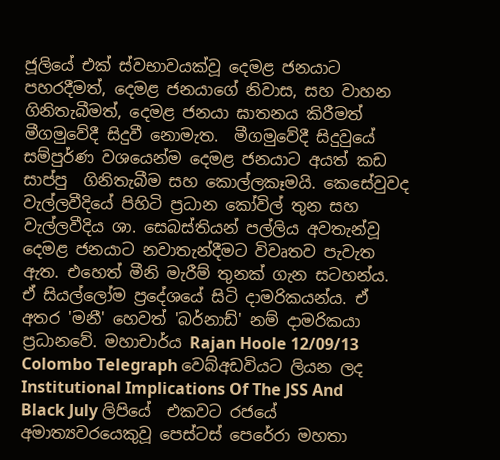ජූලියේ එක් ස්වභාවයක්වූ දෙමළ ජනයාට පහරදීමත්, දෙමළ ජනයාගේ නිවාස, සහ වාහන ගිනිතැබීමත්, දෙමළ ජනයා ඝාතනය කිරීමත් මීගමුවේදී සිදුවී නොමැත.  මීගමුවේදී සිදුවුයේ සම්පුර්ණ වශයෙන්ම දෙමළ ජනයාට අයත් කඩ සාප්පු  ගිනිතැබීම සහ කොල්ලකෑමයි. කෙසේවුවද වැල්ලවීදියේ පිහිටි ප්‍රධාන කෝවිල් තුන සහ වැල්ලවීදිය ශා. සෙබස්තියන් පල්ලිය අවතැන්වූ දෙමළ ජනයාට නවාතැන්දීමට විවෘතව පැවැත ඇත. එහෙත් මීනි මැරීම් තුනක් ගැන සටහන්ය. ඒ සියල්ලෝම ප්‍රදේශයේ සිටි දාමරිකයන්ය. ඒ අතර 'මනී' හෙවත් 'බර්නාඩ්' නම් දාමරිකයා ප්‍රධානවේ. මහාචාර්ය Rajan Hoole 12/09/13 Colombo Telegraph වෙබ්අඩවියට ලියන ලද Institutional Implications Of The JSS And Black July ලිපියේ  එකවට රජයේ අමාත්‍යවරයෙකුවූ පෙස්ටස් පෙරේරා මහතා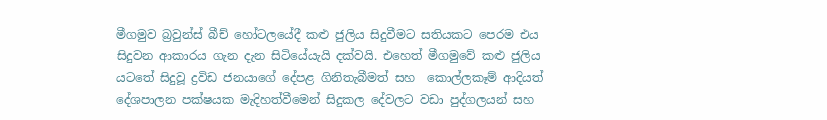මීගමුව බ්‍රවුන්ස් බීච් හෝටලයේදී කළු ජුලිය සිදුවීමට සතියකට පෙරම එය සිදුවන ආකාරය ගැන දැන සිටියේයැයි දක්වයි. එහෙත් මීගමුවේ කළු ජුලිය යටතේ සිදුවූ ද්‍රවිඩ ජනයාගේ දේපළ ගිනිතැබීමත් සහ  කොල්ලකෑම් ආදියත් දේශපාලන පක්ෂයක මැදිහත්වීමෙන් සිදුකල දේවලට වඩා පුද්ගලයන් සහ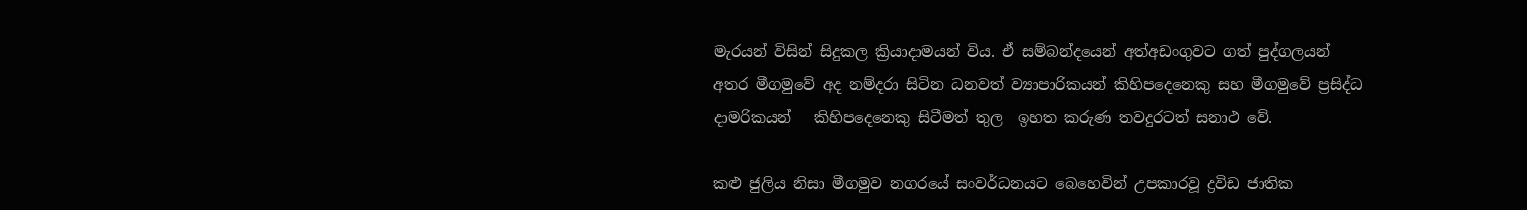මැරයන් විසින් සිදුකල ක්‍රියාදාමයන් විය. ඒ සම්බන්දයෙන් අත්අඩංගුවට ගත් පුද්ගලයන් අතර මීගමුවේ අද නම්දරා සිටින ධනවත් ව්‍යාපාරිකයන් කිහිපදෙනෙකු සහ මීගමුවේ ප්‍රසිද්ධ දාමරිකයන්   කිහිපදෙනෙකු සිටීමත් තුල  ඉහත කරුණ තවදුරටත් සනාථ වේ.

කළු ජුලිය නිසා මීගමුව නගරයේ සංවර්ධනයට බෙහෙවින් උපකාරවූ ද්‍රවිඩ ජාතික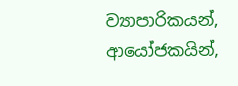ව්‍යාපාරිකයන්, ආයෝජකයින්,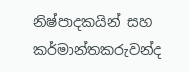නිෂ්පාදකයින් සහ කර්මාන්තකරුවන්ද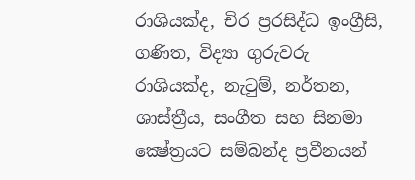රාශියක්ද, චිර ප්‍රරසිද්ධ ඉංග්‍රීසි, ගණිත, විද්‍යා ගුරුවරු රාශියක්ද, නැටුම්, නර්තන, ශාස්ත්‍රීය, සංගීත සහ සිනමා ක්‍ෂේත්‍රයට සම්බන්ද ප්‍රවීනයන්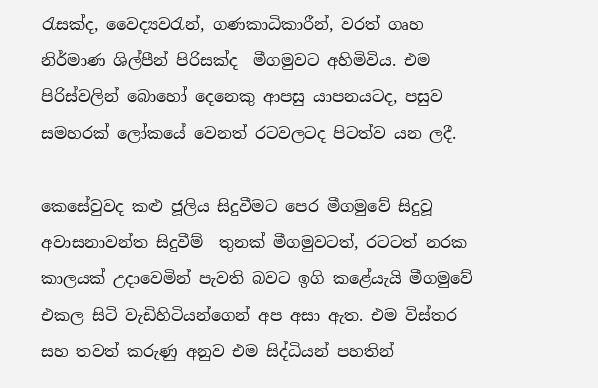රැසක්ද, වෛද්‍යවරැන්, ගණකාධිකාරීන්, වරත් ගෘහ නිර්මාණ ශිල්පීන් පිරිසක්ද  මීගමුවට අහිමිවිය. එම පිරිස්වලින් බොහෝ දෙනෙකු ආපසු යාපනයටද, පසුව සමහරක් ලෝකයේ වෙනත් රටවලටද පිටත්ව යන ලදී.

කෙසේවුවද කළු ජූලිය සිදුවීමට පෙර මීගමුවේ සිදුවූ අවාසනාවන්ත සිදුවීම්  තුනක් මීගමුවටත්, රටටත් නරක කාලයක් උදාවෙමින් පැවති බවට ඉගි කළේයැයි මීගමුවේ එකල සිටි වැඩිහිටියන්ගෙන් අප අසා ඇත. එම විස්තර සහ තවත් කරුණු අනුව එම සිද්ධියන් පහතින්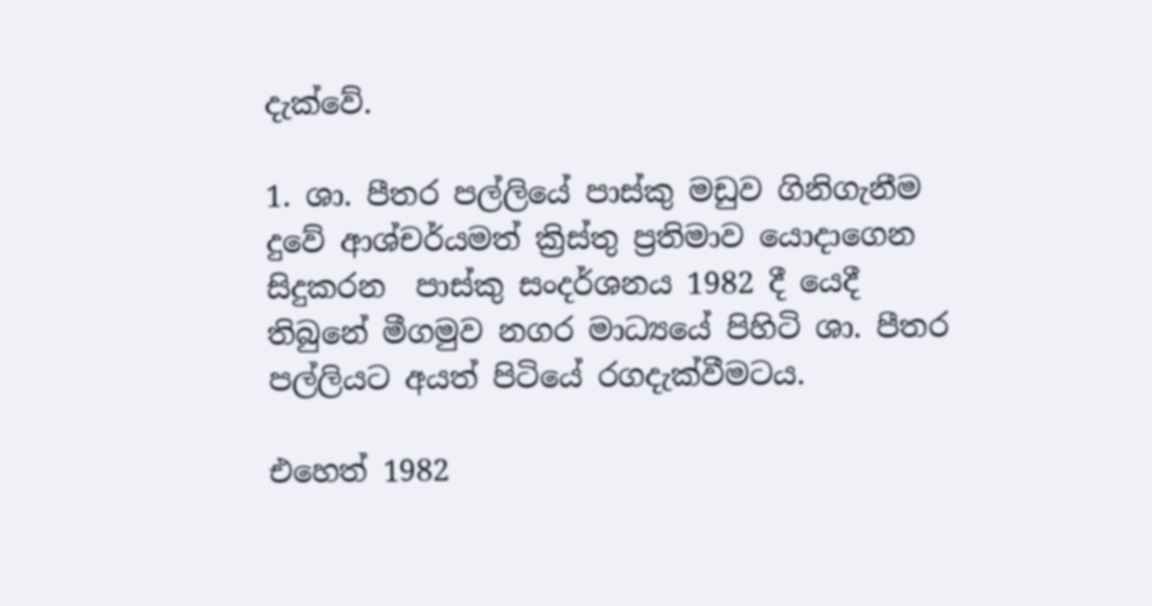දැක්වේ.

1. ශා. පීතර පල්ලියේ පාස්කු මඩුව ගිනිගැනීම
දුවේ ආශ්චර්යමත් ක්‍රිස්තු ප්‍රතිමාව යොදාගෙන සිදුකරන  පාස්කු සංදර්ශනය 1982 දී යෙදී තිබුනේ මීගමුව නගර මාධ්‍යයේ පිහිටි ශා. පීතර පල්ලියට අයත් පිටියේ රගදැක්වීමටය.

එහෙත් 1982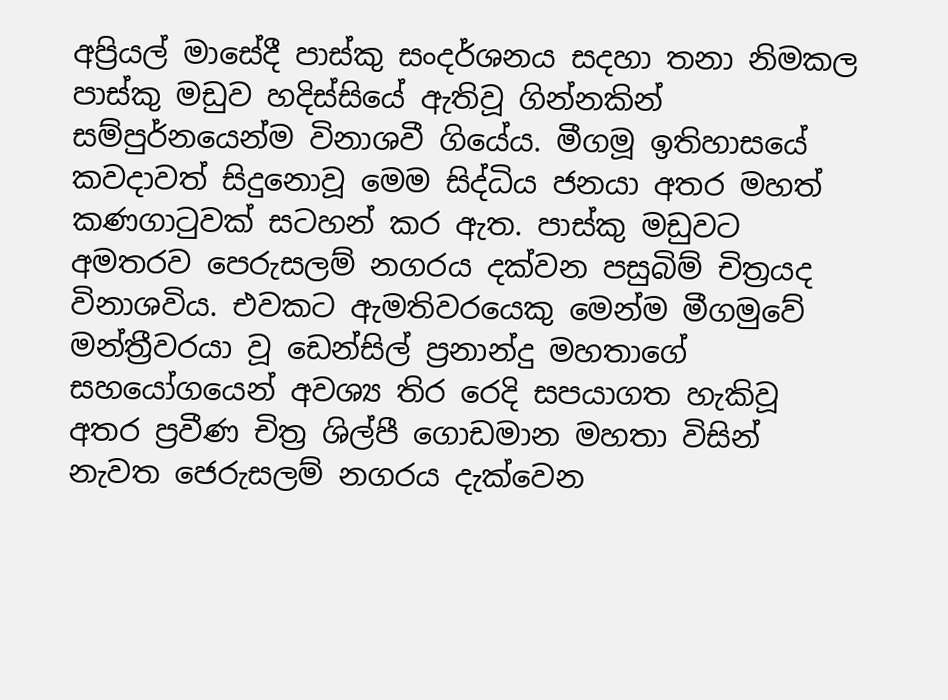අප්‍රියල් මාසේදී පාස්කු සංදර්ශනය සදහා තනා නිමකල පාස්කු මඩුව හදිස්සියේ ඇතිවූ ගින්නකින් සම්පුර්නයෙන්ම විනාශවී ගියේය. මීගමූ ඉතිහාසයේ කවදාවත් සිදුනොවූ මෙම සිද්ධිය ජනයා අතර මහත් කණගාටුවක් සටහන් කර ඇත. පාස්කු මඩුවට අමතරව පෙරුසලම් නගරය දක්වන පසුබිම් චිත්‍රයද විනාශවිය. එවකට ඇමතිවරයෙකු මෙන්ම මීගමුවේ මන්ත්‍රීවරයා වූ ඩෙන්සිල් ප්‍රනාන්දු මහතාගේ සහයෝගයෙන් අවශ්‍ය තිර රෙදි සපයාගත හැකිවූ අතර ප්‍රවීණ චිත්‍ර ශිල්පී ගොඩමාන මහතා විසින් නැවත ජෙරුසලම් නගරය දැක්වෙන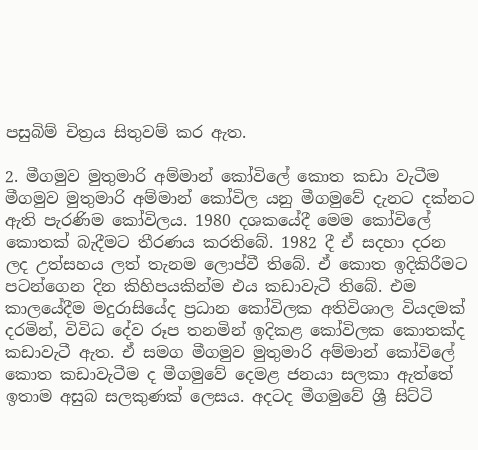පසුබිම් චිත්‍රය සිතුවම් කර ඇත.

2. මීගමුව මුතුමාරි අම්මාන් කෝවිලේ කොත කඩා වැටීම
මීගමුව මුතුමාරි අම්මාන් කෝවිල යනු මීගමුවේ දැනට දක්නට ඇති පැරණිම කෝවිලය. 1980 දශකයේදී මෙම කෝවිලේ කොතක් බැදීමට තීරණය කරතිබේ. 1982 දී ඒ සදහා දරන ලද උත්සහය ලත් තැනම ලොප්වී තිබේ. ඒ කොත ඉදිකිරීමට පටන්ගෙන දින කිහිපයකින්ම එය කඩාවැටී තිබේ. එම කාලයේදීම මදුරාසියේද ප්‍රධාන කෝවිලක අතිවිශාල වියදමක් දරමින්, විවිධ දේව රූප තනමින් ඉදිකළ කෝවිලක කොතක්ද කඩාවැටී ඇත. ඒ සමග මීගමුව මුතුමාරි අම්මාන් කෝවිලේ කොත කඩාවැටීම ද මීගමුවේ දෙමළ ජනයා සලකා ඇත්තේ ඉතාම අසුබ සලකුණක් ලෙසය. අදටද මීගමුවේ ශ්‍රී සිට්ටි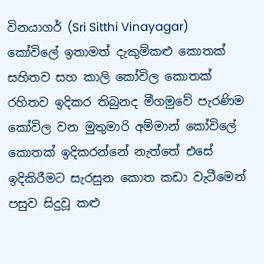විනයාගර් (Sri Sitthi Vinayagar) කෝවිලේ ඉතාමත් දැකුම්කළු කොතක් සහිතව සහ කාලි කෝවිල කොතක් රහිතව ඉදිකර තිබුනද මීගමුවේ පැරණිම කෝවිල වන මුතුමාරි අම්මාන් කෝවිලේ කොතක් ඉදිකරන්නේ නැත්තේ එසේ ඉදිකිරීමට සැරසුන කොත කඩා වැටීමෙන් පසුව සිදුවූ කළු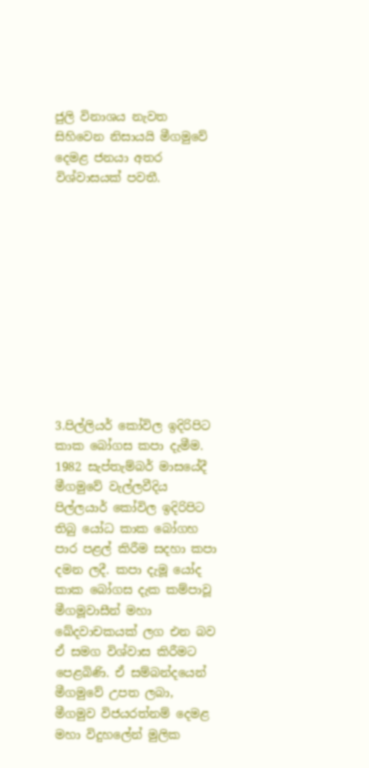ජුලි විනාශය නැවත සිහිවෙන නිසායයි මීගමුවේ දෙමළ ජනයා අතර විශ්වාසයක් පවතී.











3.පිල්ලියර් කෝවිල ඉදිරිපිට කාක බෝගස කපා දැමීම.
1982 සැප්තැම්බර් මාසයේදී මීගමුවේ වැල්ලවීදිය පිල්ලයාර් කෝවිල ඉදිරිපිට තිබු යෝධ කාක බෝගහ  පාර පළල් කිරීම සදහා කපා දමන ලදී. කපා දැමූ යෝද කාක බෝගස දැක කම්පාවූ මීගමූවාසීන් මහා ඛේදවාචකයක් ලග එන බව ඒ සමග විශ්වාස කිරීමට පෙළබිණි. ඒ සම්බන්දයෙන් මීගමුවේ උපත ලබා, මීගමුව විජයරත්නම් දෙමළ මහා විදුහලේන් මුලික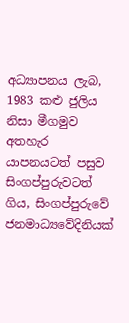අධ්‍යාපනය ලැබ, 1983 කළු ජුලිය නිසා මීගමුව අතහැර යාපනයටත් පසුව සිංගප්පුරුවටත් ගිය, සිංගප්පුරුවේ ජනමාධ්‍යවේදිනියක්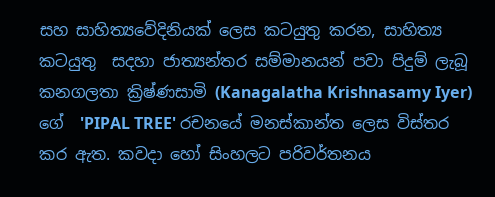සහ සාහිත්‍යවේදිනියක් ලෙස කටයුතු කරන, සාහිත්‍ය කටයුතු  සදහා ජාත්‍යන්තර සම්මානයන් පවා පිදුම් ලැබූ කනගලතා ක්‍රිෂ්ණසාමි (Kanagalatha Krishnasamy Iyer) ගේ  'PIPAL TREE' රචනයේ මනස්කාන්ත ලෙස විස්තර කර ඇත. කවදා හෝ සිංහලට පරිවර්තනය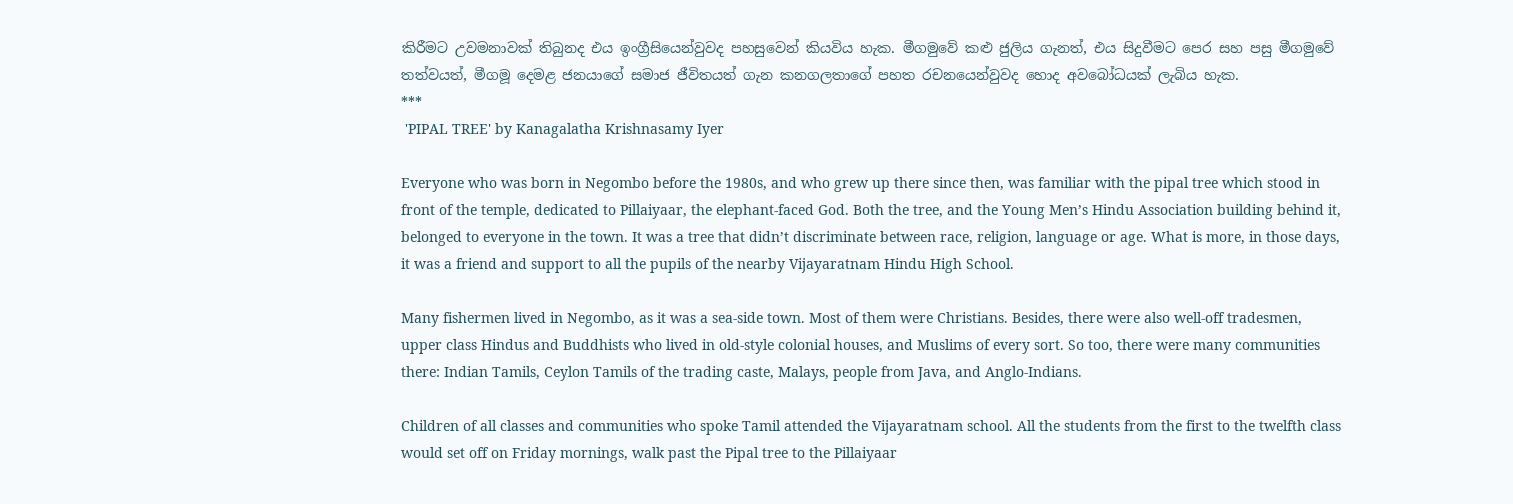කිරීමට උවමනාවක් තිබුනද එය ඉංග්‍රීසියෙන්වුවද පහසුවෙන් කියවිය හැක. මීගමුවේ කළු ජුලිය ගැනත්, එය සිදුවීමට පෙර සහ පසු මීගමුවේ තත්වයත්, මීගමූ දෙමළ ජනයාගේ සමාජ ජීවිතයත් ගැන කනගලතාගේ පහත රචනයෙන්වුවද හොද අවබෝධයක් ලැබිය හැක.
***
 'PIPAL TREE' by Kanagalatha Krishnasamy Iyer

Everyone who was born in Negombo before the 1980s, and who grew up there since then, was familiar with the pipal tree which stood in front of the temple, dedicated to Pillaiyaar, the elephant-faced God. Both the tree, and the Young Men’s Hindu Association building behind it, belonged to everyone in the town. It was a tree that didn’t discriminate between race, religion, language or age. What is more, in those days, it was a friend and support to all the pupils of the nearby Vijayaratnam Hindu High School.

Many fishermen lived in Negombo, as it was a sea-side town. Most of them were Christians. Besides, there were also well-off tradesmen, upper class Hindus and Buddhists who lived in old-style colonial houses, and Muslims of every sort. So too, there were many communities there: Indian Tamils, Ceylon Tamils of the trading caste, Malays, people from Java, and Anglo-Indians.

Children of all classes and communities who spoke Tamil attended the Vijayaratnam school. All the students from the first to the twelfth class would set off on Friday mornings, walk past the Pipal tree to the Pillaiyaar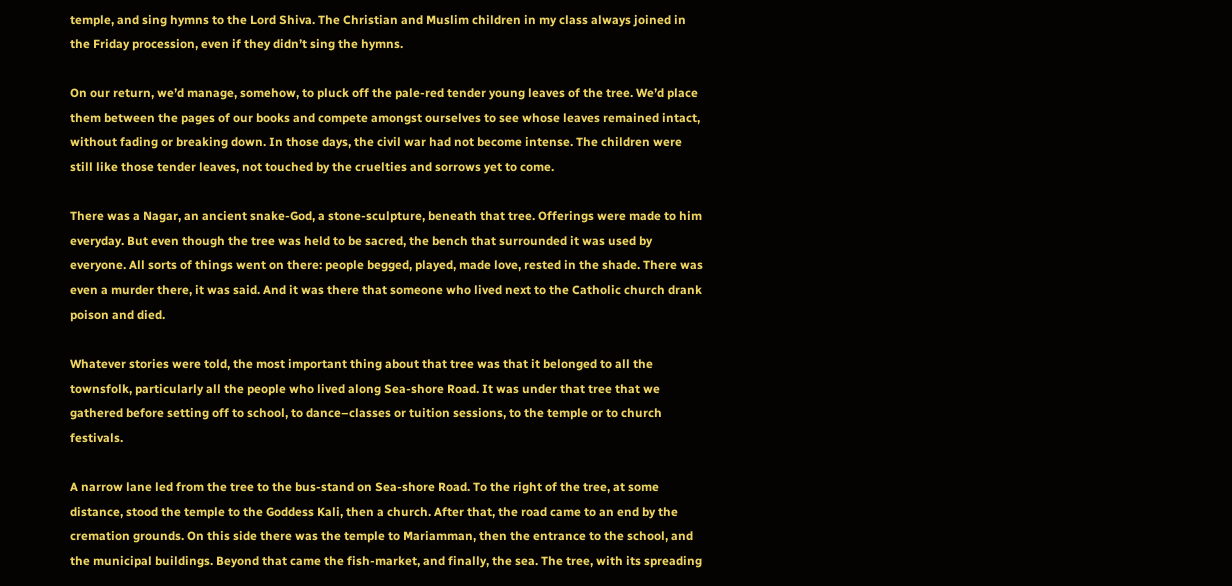temple, and sing hymns to the Lord Shiva. The Christian and Muslim children in my class always joined in the Friday procession, even if they didn’t sing the hymns.

On our return, we’d manage, somehow, to pluck off the pale-red tender young leaves of the tree. We’d place them between the pages of our books and compete amongst ourselves to see whose leaves remained intact, without fading or breaking down. In those days, the civil war had not become intense. The children were still like those tender leaves, not touched by the cruelties and sorrows yet to come.

There was a Nagar, an ancient snake-God, a stone-sculpture, beneath that tree. Offerings were made to him everyday. But even though the tree was held to be sacred, the bench that surrounded it was used by everyone. All sorts of things went on there: people begged, played, made love, rested in the shade. There was even a murder there, it was said. And it was there that someone who lived next to the Catholic church drank poison and died.

Whatever stories were told, the most important thing about that tree was that it belonged to all the townsfolk, particularly all the people who lived along Sea-shore Road. It was under that tree that we gathered before setting off to school, to dance–classes or tuition sessions, to the temple or to church festivals.

A narrow lane led from the tree to the bus-stand on Sea-shore Road. To the right of the tree, at some distance, stood the temple to the Goddess Kali, then a church. After that, the road came to an end by the cremation grounds. On this side there was the temple to Mariamman, then the entrance to the school, and the municipal buildings. Beyond that came the fish-market, and finally, the sea. The tree, with its spreading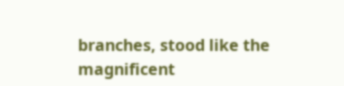branches, stood like the magnificent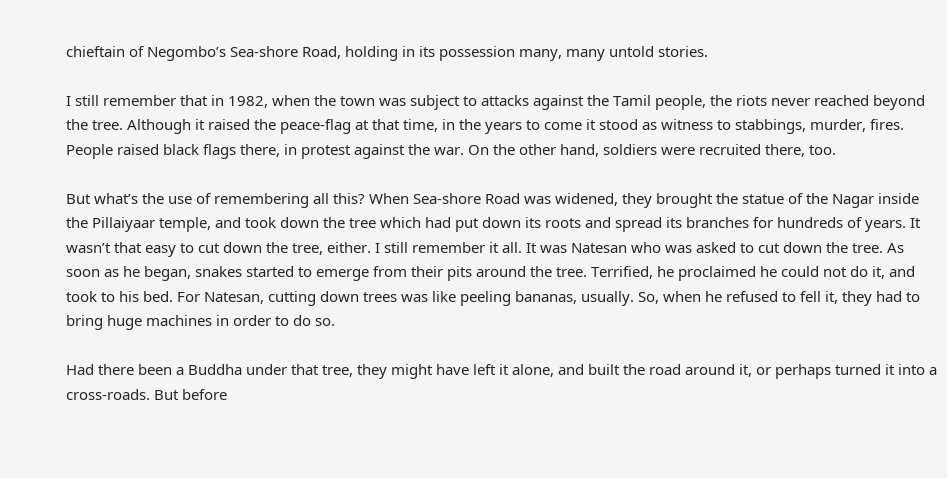chieftain of Negombo’s Sea-shore Road, holding in its possession many, many untold stories.

I still remember that in 1982, when the town was subject to attacks against the Tamil people, the riots never reached beyond the tree. Although it raised the peace-flag at that time, in the years to come it stood as witness to stabbings, murder, fires. People raised black flags there, in protest against the war. On the other hand, soldiers were recruited there, too.

But what’s the use of remembering all this? When Sea-shore Road was widened, they brought the statue of the Nagar inside the Pillaiyaar temple, and took down the tree which had put down its roots and spread its branches for hundreds of years. It wasn’t that easy to cut down the tree, either. I still remember it all. It was Natesan who was asked to cut down the tree. As soon as he began, snakes started to emerge from their pits around the tree. Terrified, he proclaimed he could not do it, and took to his bed. For Natesan, cutting down trees was like peeling bananas, usually. So, when he refused to fell it, they had to bring huge machines in order to do so.

Had there been a Buddha under that tree, they might have left it alone, and built the road around it, or perhaps turned it into a cross-roads. But before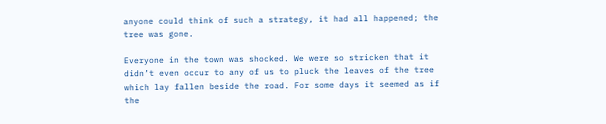anyone could think of such a strategy, it had all happened; the tree was gone.

Everyone in the town was shocked. We were so stricken that it didn’t even occur to any of us to pluck the leaves of the tree which lay fallen beside the road. For some days it seemed as if the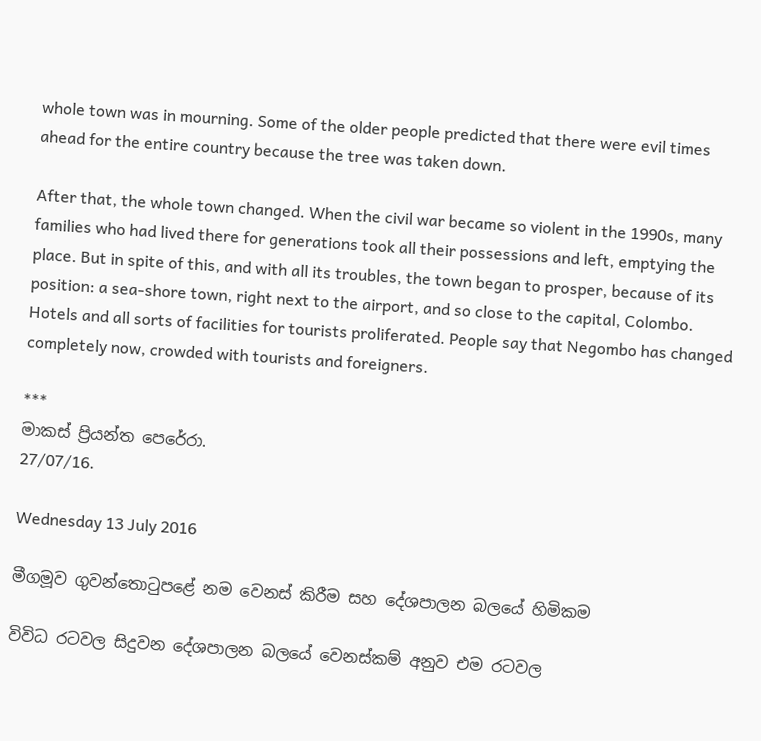whole town was in mourning. Some of the older people predicted that there were evil times ahead for the entire country because the tree was taken down.

After that, the whole town changed. When the civil war became so violent in the 1990s, many families who had lived there for generations took all their possessions and left, emptying the place. But in spite of this, and with all its troubles, the town began to prosper, because of its position: a sea-shore town, right next to the airport, and so close to the capital, Colombo. Hotels and all sorts of facilities for tourists proliferated. People say that Negombo has changed completely now, crowded with tourists and foreigners.

***
මාකස් ප්‍රියන්ත පෙරේරා.
27/07/16.

Wednesday 13 July 2016

මීගමූව ගුවන්තොටුපළේ නම වෙනස් කිරීම සහ දේශපාලන බලයේ හිමිකම

විවිධ රටවල සිදුවන දේශපාලන බලයේ වෙනස්කම් අනුව එම රටවල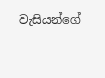වැසියන්ගේ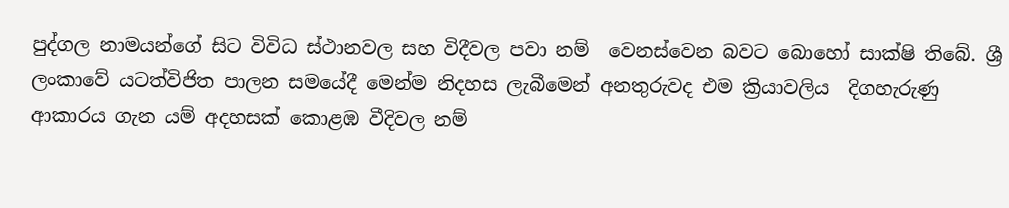පුද්ගල නාමයන්ගේ සිට විවිධ ස්ථානවල සහ විදීවල පවා නම්  වෙනස්වෙන බවට බොහෝ සාක්ෂි තිබේ. ශ්‍රී ලංකාවේ යටත්විජිත පාලන සමයේදී මෙන්ම නිදහස ලැබීමෙන් අනතුරුවද එම ක්‍රියාවලිය  දිගහැරුණු ආකාරය ගැන යම් අදහසක් කොළඹ වීදිවල නම්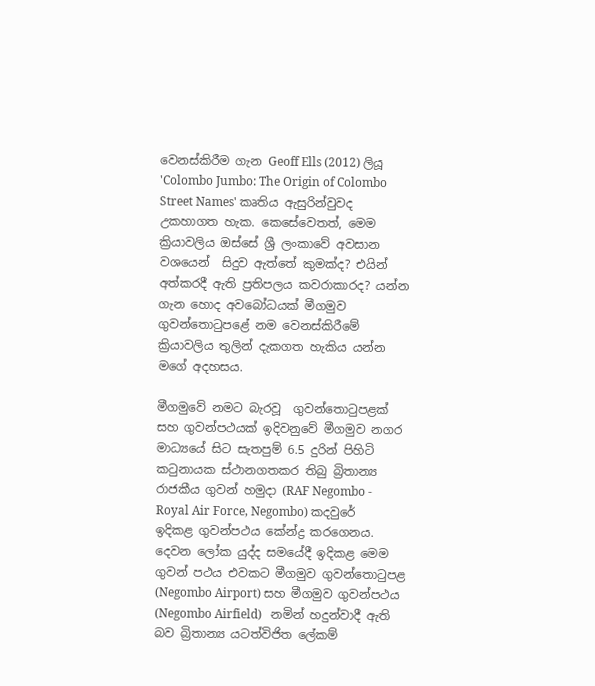වෙනස්කිරීම ගැන Geoff Ells (2012) ලියූ 'Colombo Jumbo: The Origin of Colombo Street Names' කෘතිය ඇසුරින්වුවද උකහාගත හැක. කෙසේවෙතත්, මෙම ක්‍රියාවලිය ඔස්සේ ශ්‍රී ලංකාවේ අවසාන වශයෙන්  සිදුව ඇත්තේ කුමක්ද? එයින් අත්කරදී ඇති ප්‍රතිපලය කවරාකාරද? යන්න ගැන හොද අවබෝධයක් මීගමුව ගුවන්තොටුපළේ නම වෙනස්කිරීමේ ක්‍රියාවලිය තුලින් දැකගත හැකිය යන්න මගේ අදහසය.

මීගමුවේ නමට බැරවූ  ගුවන්තොටුපළක් සහ ගුවන්පථයක් ඉදිවනුවේ මීගමුව නගර මාධ්‍යයේ සිට සැතපුම් 6.5 දුරින් පිහිටි කටුනායක ස්ථානගතකර තිබු බ්‍රිතාන්‍ය රාජකීය ගුවන් හමුදා (RAF Negombo - Royal Air Force, Negombo) කදවුරේ ඉදිකළ ගුවන්පථය කේන්ද්‍ර කරගෙනය. දෙවන ලෝක යුද්ද සමයේදී ඉදිකළ මෙම ගුවන් පථය එවකට මීගමුව ගුවන්තොටුපළ (Negombo Airport) සහ මීගමුව ගුවන්පථය  (Negombo Airfield)   නමින් හදුන්වාදී ඇති බව බ්‍රිතාන්‍ය යටත්විජිත ලේකම්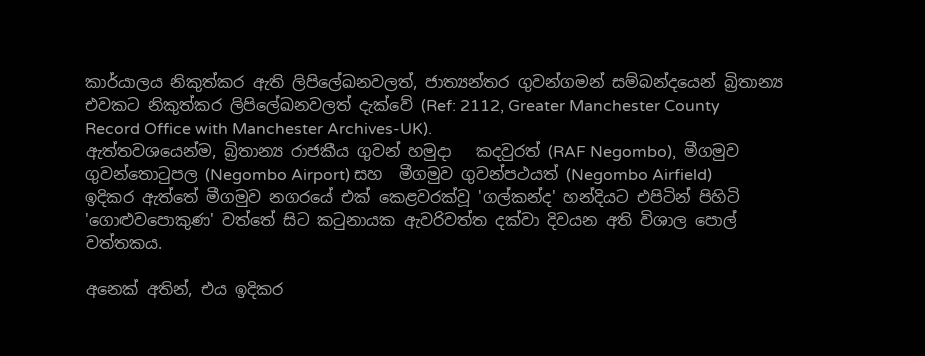කාර්යාලය නිකුත්කර ඇති ලිපිලේඛනවලත්, ජාත්‍යන්තර ගුවන්ගමන් සම්බන්දයෙන් බ්‍රිතාන්‍ය එවකට නිකුත්කර ලිපිලේඛනවලත් දැක්වේ (Ref: 2112, Greater Manchester County Record Office with Manchester Archives-UK).
ඇත්තවශයෙන්ම, බ්‍රිතාන්‍ය රාජකීය ගුවන් හමුදා   කදවුරත් (RAF Negombo),  මීගමුව ගුවන්තොටුපල (Negombo Airport) සහ  මීගමුව ගුවන්පථයත් (Negombo Airfield)   ඉදිකර ඇත්තේ මීගමුව නගරයේ එක් කෙළවරක්වූ 'ගල්කන්ද' හන්දියට එපිටින් පිහිටි 'ගොළුවපොකුණ' වත්තේ සිට කටුනායක ඇවරිවත්ත දක්වා දිවයන අති විශාල පොල් වත්තකය.

අනෙක් අතින්, එය ඉදිකර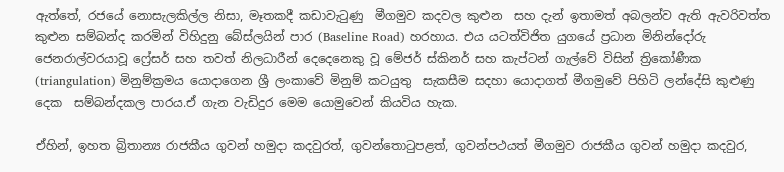ඇත්තේ, රජයේ නොසැලකිල්ල නිසා, මෑතකදී කඩාවැටුණු  මීගමුව කදවල කුළුන  සහ දැන් ඉතාමත් අබලන්ව ඇති ඇවරිවත්ත කුළුන සම්බන්ද කරමින් විහිදුනු බේස්ලයින් පාර (Baseline Road) හරහාය. එය යටත්විජිත යුගයේ ප්‍රධාන මිනින්දෝරු ජෙනරාල්වරයාවූ ෆ්‍රේසර් සහ තවත් නිලධාරීන් දෙදෙනෙකු වූ මේජර් ස්කිනර් සහ කැප්ටන් ගැල්වේ විසින් ත්‍රිකෝණීක (triangulation) මිනුම්ක්‍රමය යොදාගෙන ශ්‍රී ලංකාවේ මිනුම් කටයුතු  සැකසීම සදහා යොදාගත් මීගමුවේ පිහිටි ලන්දේසි කුළුණු දෙක  සම්බන්දකල පාරය.ඒ ගැන වැඩිදුර මෙම යොමුවෙන් කියවිය හැක.

ඒහින්, ඉහත බ්‍රිතාන්‍ය රාජකීය ගුවන් හමුදා කදවුරත්, ගුවන්තොටුපළත්, ගුවන්පථයත් මීගමුව රාජකීය ගුවන් හමුදා කදවුර,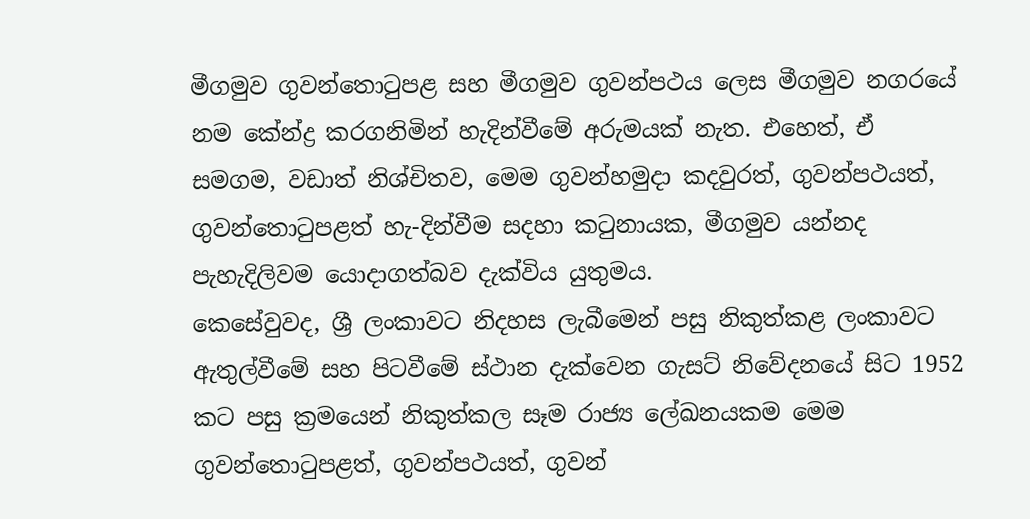මීගමුව ගුවන්තොටුපළ සහ මීගමුව ගුවන්පථය ලෙස මීගමුව නගරයේ නම කේන්ද්‍ර කරගනිමින් හැදින්වීමේ අරුමයක් නැත. එහෙත්, ඒ සමගම, වඩාත් නිශ්චිතව, මෙම ගුවන්හමුදා කදවුරත්, ගුවන්පථයත්, ගුවන්තොටුපළත් හැ-දින්වීම සදහා කටුනායක, මීගමුව යන්නද පැහැදිලිවම යොදාගත්බව දැක්විය යුතුමය.
කෙසේවුවද, ශ්‍රී ලංකාවට නිදහස ලැබීමෙන් පසු නිකුත්කළ ලංකාවට ඇතුල්වීමේ සහ පිටවීමේ ස්ථාන දැක්වෙන ගැසට් නිවේදනයේ සිට 1952 කට පසු ක්‍රමයෙන් නිකුත්කල සෑම රාජ්‍ය ලේඛනයකම මෙම ගුවන්තොටුපළත්, ගුවන්පථයත්, ගුවන්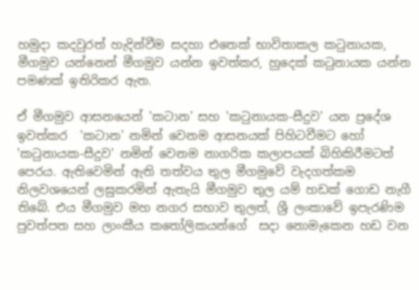හමුදා කදවුරත් හැදින්වීම සදහා එතෙක් භාවිතාකල කටුනායක, මීගමුව යන්නෙන් මීගමුව යන්න ඉවත්කර, හුදෙක් කටුනායක යන්න පමණක් ඉතිරිකර ඇත.

ඒ මීගමුව ආසනයෙන් 'කටාන' සහ 'කටුනායක-සීදුව' යන ප්‍රදේශ ඉවත්කර  'කටාන' නමින් වෙනම ආසනයක් පිහිටවීමට හෝ 'කටුනායක-සීදුව' නමින් වෙනම නාගරික කලාපයක් බිහිකිරීමටත් පෙරය. ඇතිවෙමින් ඇති තත්වය තුල මීගමුවේ වැදගත්කම නිලවශයෙන් ලඝුකරමින් ඇතැයි මීගමුව තුල යම් හඩක් ගොඩ නැගී තිබේ. එය මීගමුව මහ නගර සභාව තුලත්, ශ්‍රී ලංකාවේ ඉපැරණිම පුවත්පත සහ ලාංකීය කතෝලිකයන්ගේ  සදා නොමැකෙන හඩ වන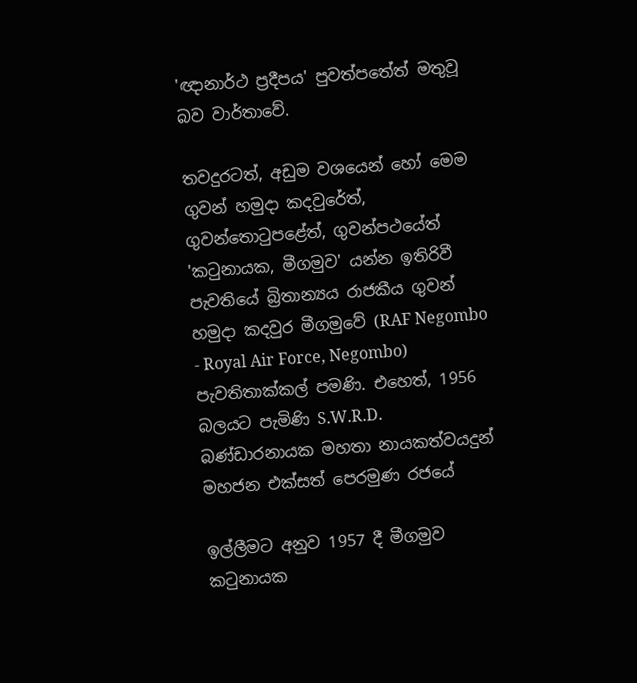'ඥානාර්ථ ප්‍රදීපය' පුවත්පතේත් මතුවූ බව වාර්තාවේ.

තවදුරටත්, අඩුම වශයෙන් හෝ මෙම ගුවන් හමුදා කදවුරේත්, ගුවන්තොටුපළේත්, ගුවන්පථයේත් 'කටුනායක, මීගමුව' යන්න ඉතිරිවී පැවතියේ බ්‍රිතාන්‍යය රාජකීය ගුවන් හමුදා කදවුර මීගමුවේ (RAF Negombo - Royal Air Force, Negombo) පැවතිතාක්කල් පමණි. එහෙත්, 1956 බලයට පැමිණි S.W.R.D. බණ්ඩාරනායක මහතා නායකත්වයදුන් මහජන එක්සත් පෙරමුණ රජයේ

ඉල්ලීමට අනුව 1957 දී මීගමුව කටුනායක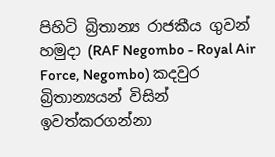පිහිටි බ්‍රිතාන්‍ය රාජකීය ගුවන් හමුදා (RAF Negombo - Royal Air Force, Negombo) කදවුර බ්‍රිතාන්‍යයන් විසින් ඉවත්කරගන්නා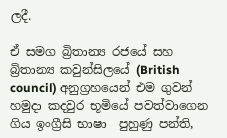ලදී.

ඒ සමග බ්‍රිතාන්‍ය රජයේ සහ  බ්‍රිතාන්‍ය කවුන්සිලයේ (British council) අනුග්‍රහයෙන් එම ගුවන් හමුදා කදවුර භූමියේ පවත්වාගෙන ගිය ඉංග්‍රීසි භාෂා  පුහුණු පන්ති,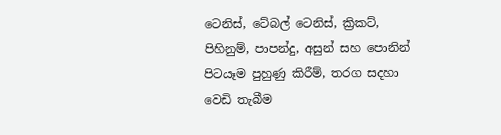ටෙනිස්, ටේබල් ටෙනිස්, ක්‍රිකට්, පිහිනුම්, පාපන්දු, අසුන් සහ පොනින් පිටයෑම පුහුණු කිරීම්, තරග සදහා වෙඩි තැබීම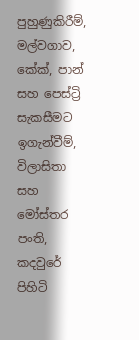පුහුණුකිරීම්, මල්වගාව, කේක්, පාන් සහ පෙස්ට්‍රි සැකසීමට ඉගැන්වීම්, විලාසිතා සහ මෝස්තර පංති, කදවුරේ පිහිටි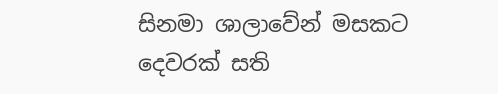සිනමා ශාලාවේන් මසකට දෙවරක් සති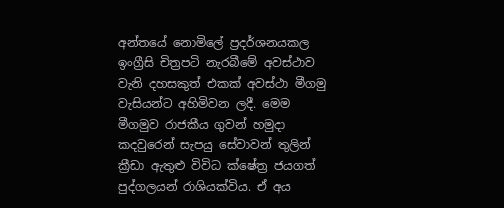අන්තයේ නොමිලේ ප්‍රදර්ශනයකල ඉංග්‍රීසි චිත්‍රපටි නැරබීමේ අවස්ථාව වැනි දහසකුත් එකක් අවස්ථා මීගමු වැසියන්ට අහිමිවන ලදී. මෙම මීගමුව රාජකීය ගුවන් හමුදා කදවුරෙන් සැපයු සේවාවන් තුලින් ක්‍රීඩා ඇතුළු විවිධ ක්ෂේත්‍ර ජයගත් පුද්ගලයන් රාශියක්විය. ඒ අය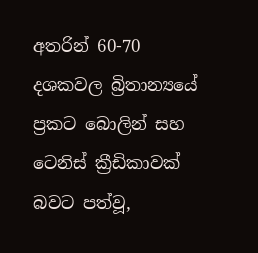අතරින් 60-70 දශකවල බ්‍රිතාන්‍යයේ ප්‍රකට බොලින් සහ ටෙනිස් ක්‍රීඩිකාවක් බවට පත්වූ,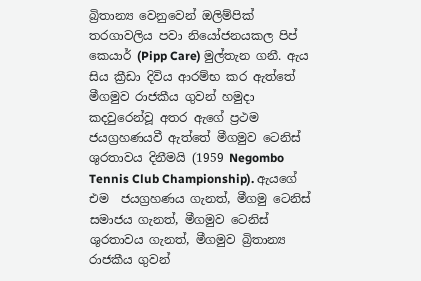බ්‍රිතාන්‍ය වෙනුවෙන් ඔලිම්පික් තරගාවලිය පවා නියෝජනයකල පිප් කෙයාර් (Pipp Care) මුල්තැන ගනී. ඇය සිය ක්‍රීඩා දිවිය ආරම්භ කර ඇත්තේ මීගමුව රාජකීය ගුවන් හමුදා කදවුරෙන්වූ අතර ඇගේ ප්‍රථම ජයග්‍රහණයවී ඇත්තේ මීගමුව ටෙනිස් ශුරතාවය දිනීමයි (1959 Negombo Tennis Club Championship). ඇයගේ එම  ජයග්‍රහණය ගැනත්, මීගමු ටෙනිස් සමාජය ගැනත්, මීගමුව ටෙනිස් ශුරතාවය ගැනත්, මීගමුව බ්‍රිතාන්‍ය රාජකීය ගුවන්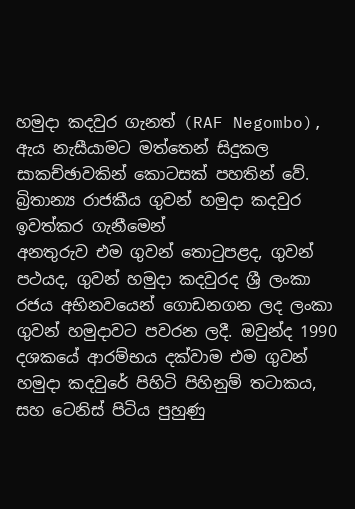හමුදා කදවුර ගැනත් (RAF Negombo), ඇය නැසීයාමට මත්තෙන් සිදුකල සාකච්ඡාවකින් කොටසක් පහතින් වේ.
බ්‍රිතාන්‍ය රාජකීය ගුවන් හමුදා කදවුර ඉවත්කර ගැනීමෙන්
අනතුරුව එම ගුවන් තොටුපළද, ගුවන් පථයද, ගුවන් හමුදා කදවුරද ශ්‍රී ලංකා රජය අභිනවයෙන් ගොඩනගන ලද ලංකා ගුවන් හමුදාවට පවරන ලදී. ඔවුන්ද 1990 දශකයේ ආරම්භය දක්වාම එම ගුවන් හමුදා කදවුරේ පිහිටි පිහිනුම් තටාකය, සහ ටෙනිස් පිටිය පුහුණු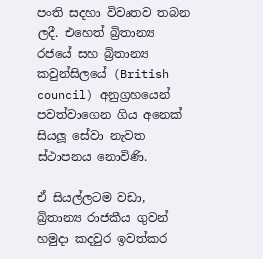පංති සදහා විවෘතව තබන ලදී. එහෙත් බ්‍රිතාන්‍ය රජයේ සහ බ්‍රිතාන්‍ය කවුන්සිලයේ (British council) අනුග්‍රහයෙන් පවත්වාගෙන ගිය අනෙක් සියලූ සේවා නැවත ස්ථාපනය නොවිණි.

ඒ සියල්ලටම වඩා, බ්‍රිතාන්‍ය රාජකීය ගුවන් හමුදා කදවුර ඉවත්කර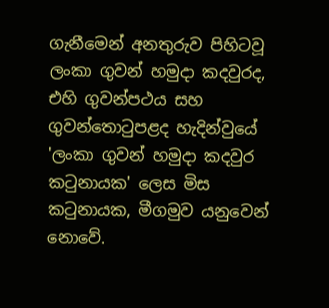ගැනීමෙන් අනතුරුව පිහිටවූ ලංකා ගුවන් හමුදා කදවුරද, එහි ගුවන්පථය සහ ගුවන්තොටුපළද හැදින්වුයේ 'ලංකා ගුවන් හමුදා කදවුර කටුනායක' ලෙස මිස කටුනායක, මීගමුව යනුවෙන් නොවේ.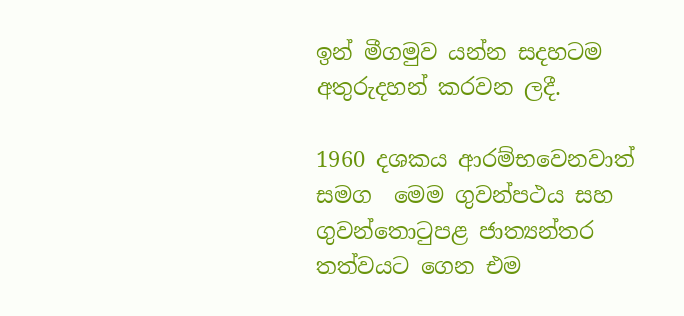ඉන් මීගමුව යන්න සදහටම අතුරුදහන් කරවන ලදී.

1960 දශකය ආරම්භවෙනවාත් සමග  මෙම ගුවන්පථය සහ ගුවන්තොටුපළ ජාත්‍යන්තර තත්වයට ගෙන එම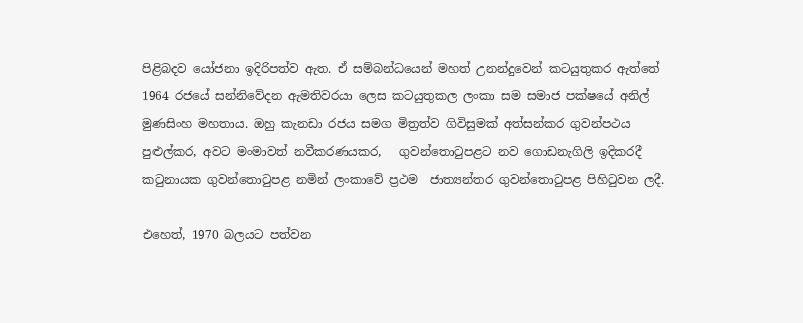පිළිබදව යෝජනා ඉදිරිපත්ව ඇත. ඒ සම්බන්ධයෙන් මහත් උනන්දුවෙන් කටයුතුකර ඇත්තේ 1964 රජයේ සන්නිවේදන ඇමතිවරයා ලෙස කටයුතුකල ලංකා සම සමාජ පක්ෂයේ අනිල් මුණසිංහ මහතාය. ඔහු කැනඩා රජය සමග මිත්‍රත්ව ගිවිසුමක් අත්සන්කර ගුවන්පථය පුළුල්කර, අවට මංමාවත් නවීකරණයකර,   ගුවන්තොටුපළට නව ගොඩනැගිලි ඉදිකරදී  කටුනායක ගුවන්තොටුපළ නමින් ලංකාවේ ප්‍රථම  ජාත්‍යන්තර ගුවන්තොටුපළ පිහිටුවන ලදී.

එහෙත්, 1970 බලයට පත්වන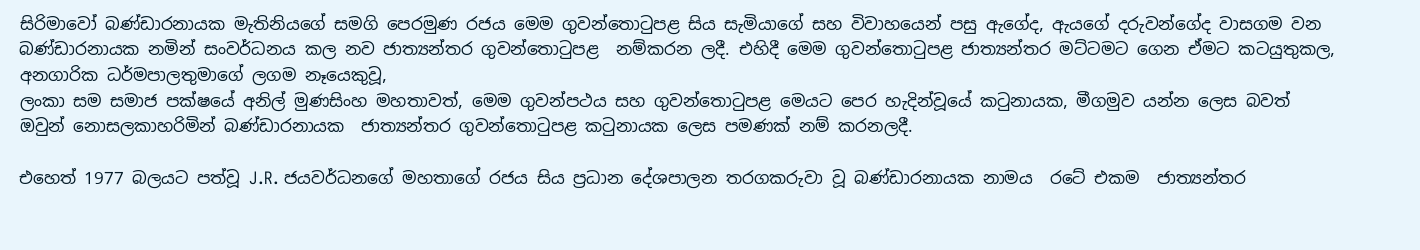සිරිමාවෝ බණ්ඩාරනායක මැතිනියගේ සමගි පෙරමුණ රජය මෙම ගුවන්තොටුපළ සිය සැමියාගේ සහ විවාහයෙන් පසු ඇගේද, ඇයගේ දරුවන්ගේද වාසගම වන බණ්ඩාරනායක නමින් සංවර්ධනය කල නව ජාත්‍යන්තර ගුවන්තොටුපළ  නම්කරන ලදී. එහිදී මෙම ගුවන්තොටුපළ ජාත්‍යන්තර මට්ටමට ගෙන ඒමට කටයුතුකල, අනගාරික ධර්මපාලතුමාගේ ලගම නෑයෙකුවූ,
ලංකා සම සමාජ පක්ෂයේ අනිල් මුණසිංහ මහතාවත්, මෙම ගුවන්පථය සහ ගුවන්තොටුපළ මෙයට පෙර හැදින්වූයේ කටුනායක, මීගමුව යන්න ලෙස බවත් ඔවුන් නොසලකාහරිමින් බණ්ඩාරනායක  ජාත්‍යන්තර ගුවන්තොටුපළ කටුනායක ලෙස පමණක් නම් කරනලදී.

එහෙත් 1977 බලයට පත්වූ J.R. ජයවර්ධනගේ මහතාගේ රජය සිය ප්‍රධාන දේශපාලන තරගකරුවා වූ බණ්ඩාරනායක නාමය  රටේ එකම  ජාත්‍යන්තර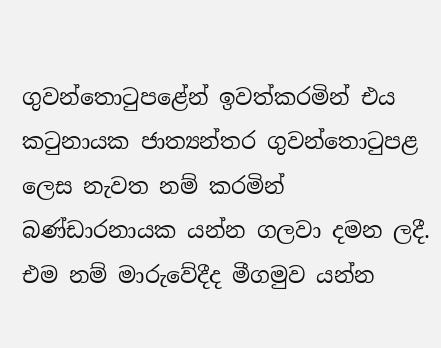ගුවන්තොටුපළේන් ඉවත්කරමින් එය කටුනායක ජාත්‍යන්තර ගුවන්තොටුපළ ලෙස නැවත නම් කරමින් බණ්ඩාරනායක යන්න ගලවා දමන ලදී. එම නම් මාරුවේදීද මීගමුව යන්න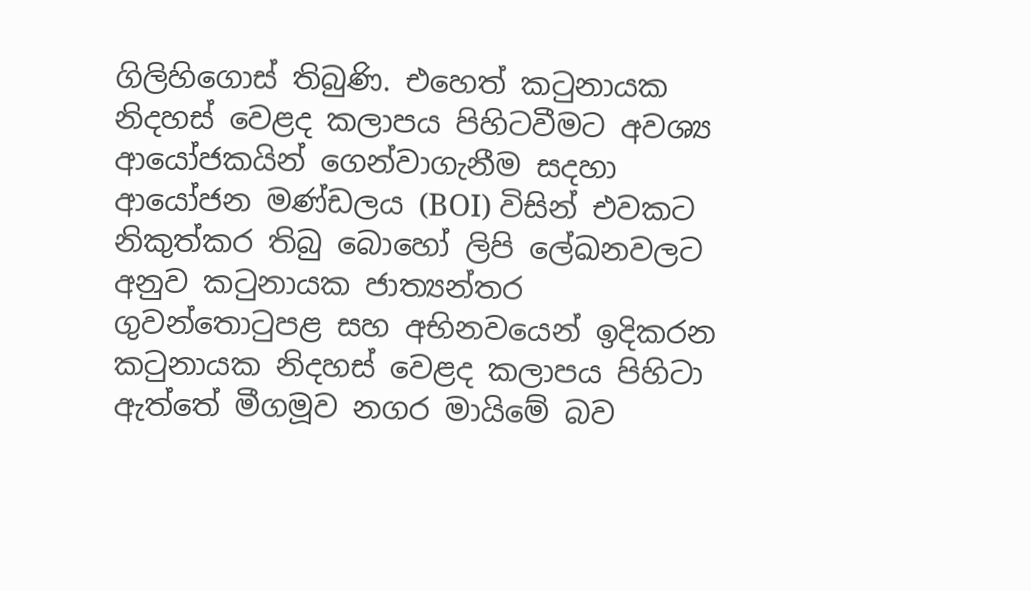ගිලිහිගොස් තිබුණි. එහෙත් කටුනායක නිදහස් වෙළද කලාපය පිහිටවීමට අවශ්‍ය ආයෝජකයින් ගෙන්වාගැනීම සදහා ආයෝජන මණ්ඩලය (BOI) විසින් එවකට  නිකුත්කර තිබු බොහෝ ලිපි ලේඛනවලට අනුව කටුනායක ජාත්‍යන්තර ගුවන්තොටුපළ සහ අභිනවයෙන් ඉදිකරන කටුනායක නිදහස් වෙළද කලාපය පිහිටා ඇත්තේ මීගමූව නගර මායිමේ බව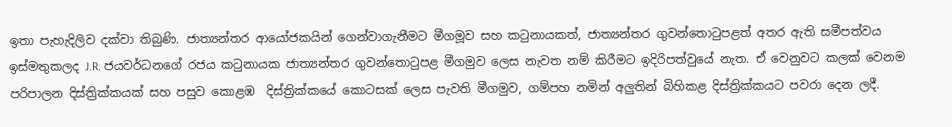ඉතා පැහැදිලිව දක්වා තිබුණි. ජාත්‍යන්තර ආයෝජකයින් ගෙන්වාගැනීමට මීගමූව සහ කටුනායකත්, ජාත්‍යන්තර ගුවන්තොටුපළත් අතර ඇති සමීපත්වය ඉස්මතුකලද J.R. ජයවර්ධනගේ රජය කටුනායක ජාත්‍යන්තර ගුවන්තොටුපළ මීගමුව ලෙස නැවත නම් කිරීමට ඉදිරිපත්වුයේ නැත. ඒ වෙනුවට කලක් වෙනම පරිපාලන දිස්ත්‍රික්කයක් සහ පසුව කොළඹ  දිස්ත්‍රික්කයේ කොටසක් ලෙස පැවති මීගමුව, ගම්පහ නමින් අලුතින් බිහිකළ දිස්ත්‍රික්කයට පවරා දෙන ලදී.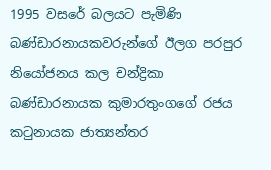1995 වසරේ බලයට පැමිණි බණ්ඩාරනායකවරුන්ගේ ඊලග පරපුර නියෝජනය කල චන්ද්‍රිකා බණ්ඩාරනායක කුමාරතුංගගේ රජය කටුනායක ජාත්‍යන්තර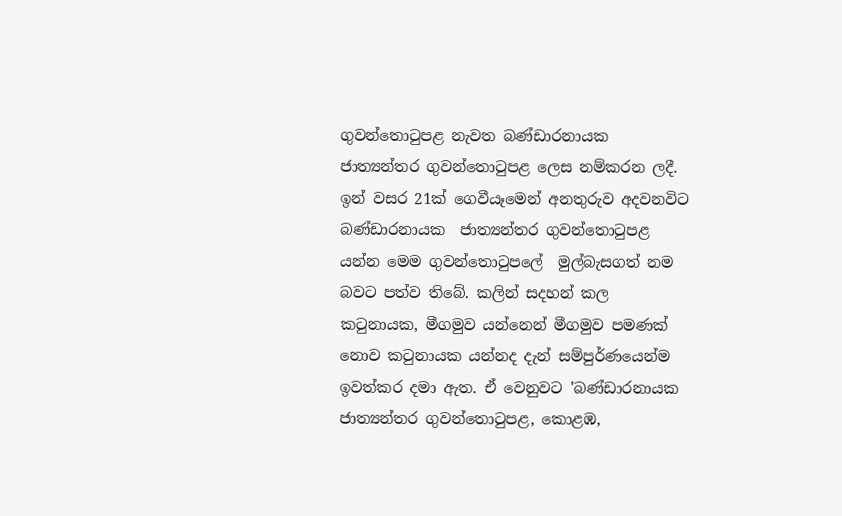ගුවන්තොටුපළ නැවත බණ්ඩාරනායක  ජාත්‍යන්තර ගුවන්තොටුපළ ලෙස නම්කරන ලදී. ඉන් වසර 21ක් ගෙවීයෑමෙන් අනතුරුව අදවනවිට බණ්ඩාරනායක  ජාත්‍යන්තර ගුවන්තොටුපළ යන්න මෙම ගුවන්තොටුපලේ  මුල්බැසගත් නම බවට පත්ව තිබේ. කලින් සදහන් කල කටුනායක, මීගමුව යන්නෙන් මීගමුව පමණක් නොව කටුනායක යන්නද දැන් සම්පුර්ණයෙන්ම ඉවත්කර දමා ඇත. ඒ වෙනුවට 'බණ්ඩාරනායක  ජාත්‍යන්තර ගුවන්තොටුපළ, කොළඹ,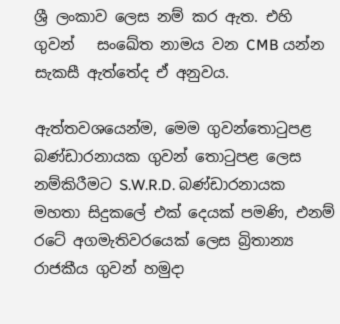ශ්‍රී ලංකාව ලෙස නම් කර ඇත. එහි ගුවන්   සංඛේත නාමය වන CMB යන්න සැකසී ඇත්තේද ඒ අනුවය.

ඇත්තවශයෙන්ම, මෙම ගුවන්තොටුපළ බණ්ඩාරනායක ගුවන් තොටුපළ ලෙස නම්කිරීමට S.W.R.D. බණ්ඩාරනායක මහතා සිදුකලේ එක් දෙයක් පමණි, එනම් රටේ අගමැතිවරයෙක් ලෙස බ්‍රිතාන්‍ය රාජකීය ගුවන් හමුදා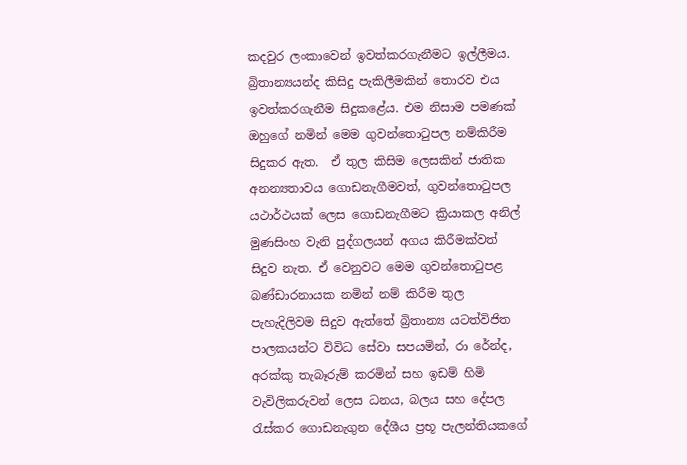කදවුර ලංකාවෙන් ඉවත්කරගැනීමට ඉල්ලීමය. බ්‍රිතාන්‍යයන්ද කිසිදු පැකිලීමකින් තොරව එය ඉවත්කරගැනීම සිදුකළේය. එම නිසාම පමණක් ඔහුගේ නමින් මෙම ගුවන්තොටුපල නම්කිරීම සිදුකර ඇත.  ඒ තුල කිසිම ලෙසකින් ජාතික අනන්‍යතාවය ගොඩනැගීමවත්, ගුවන්තොටුපල යථාර්ථයක් ලෙස ගොඩනැගීමට ක්‍රියාකල අනිල් මුණසිංහ වැනි පුද්ගලයන් අගය කිරීමක්වත් සිදුව නැත. ඒ වෙනුවට මෙම ගුවන්තොටුපළ බණ්ඩාරනායක නමින් නම් කිරීම තුල පැහැදිලිවම සිදුව ඇත්තේ බ්‍රිතාන්‍ය යටත්විජිත පාලකයන්ට විවිධ සේවා සපයමින්, රා රේන්ද, අරක්කු තැබෑරුම් කරමින් සහ ඉඩම් හිමි වැවිලිකරුවන් ලෙස ධනය, බලය සහ දේපල රැස්කර ගොඩනැගුන දේශීය ප්‍රභූ පැලන්තියකගේ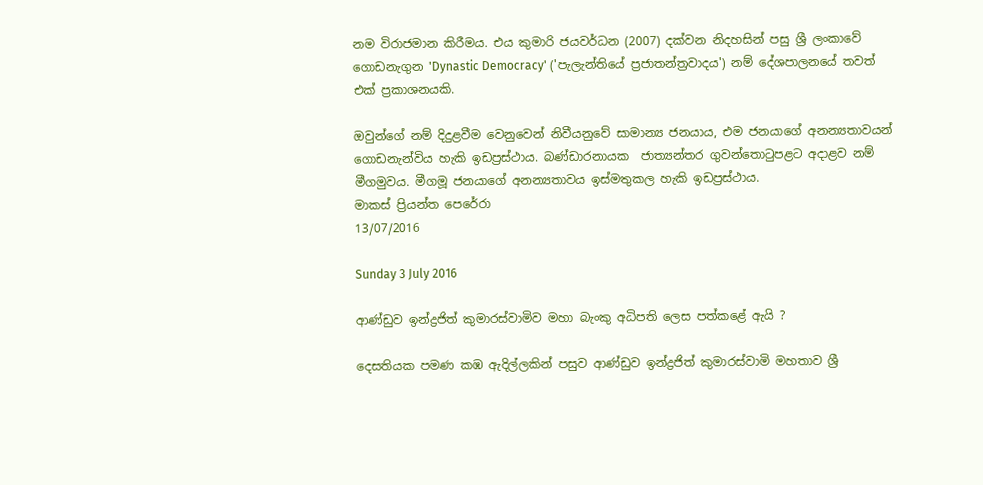නම විරාජමාන කිරීමය. එය කුමාරි ජයවර්ධන (2007) දක්වන නිදහසින් පසු ශ්‍රී ලංකාවේ ගොඩනැගුන 'Dynastic Democracy' ('පැලැන්තියේ ප්‍රජාතන්ත්‍රවාදය') නම් දේශපාලනයේ තවත් එක් ප්‍රකාශනයකි.

ඔවුන්ගේ නම් දිදුළවීම වෙනුවෙන් නිවීයනුවේ සාමාන්‍ය ජනයාය, එම ජනයාගේ අනන්‍යතාවයන් ගොඩනැන්විය හැකි ඉඩප්‍රස්ථාය. බණ්ඩාරනායක  ජාත්‍යන්තර ගුවන්තොටුපළට අදාළව නම් මීගමුවය. මීගමූ ජනයාගේ අනන්‍යතාවය ඉස්මතුකල හැකි ඉඩප්‍රස්ථාය.
මාකස් ප්‍රියන්ත පෙරේරා
13/07/2016

Sunday 3 July 2016

ආණ්ඩුව ඉන්ද්‍රජිත් කුමාරස්වාමිව මහා බැංකු අධිපති ලෙස පත්කළේ ඇයි ?

දෙසතියක පමණ කඹ ඇදිල්ලකින් පසුව ආණ්ඩුව ඉන්ද්‍රජිත් කුමාරස්වාමි මහතාව ශ්‍රී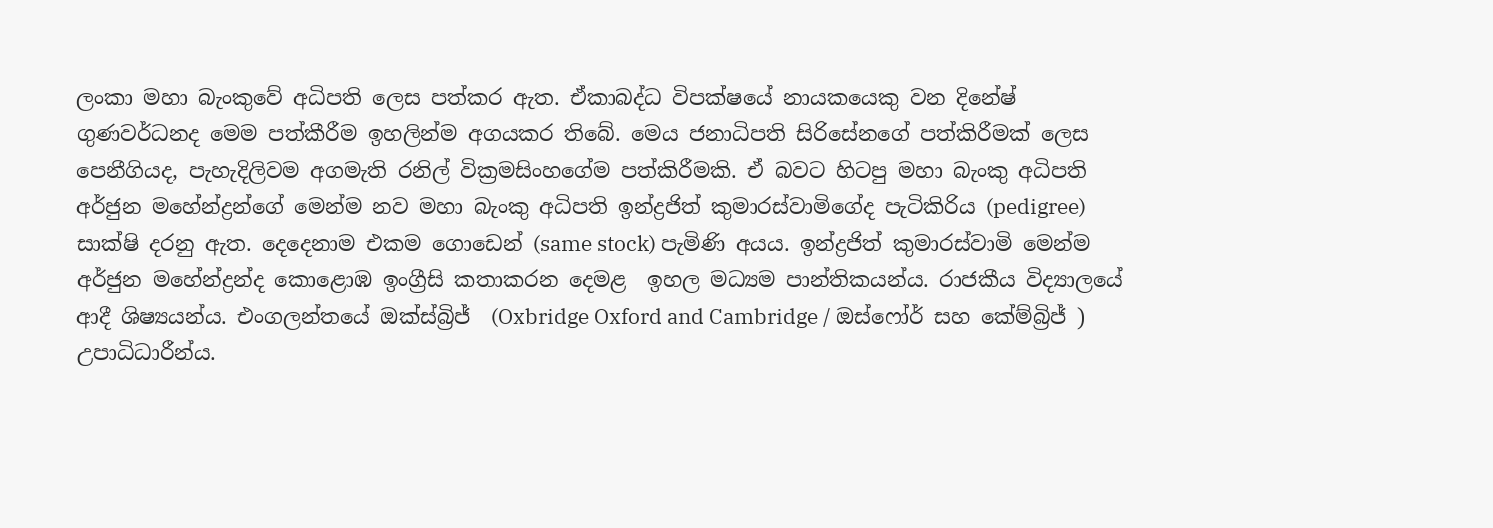ලංකා මහා බැංකුවේ අධිපති ලෙස පත්කර ඇත. ඒකාබද්ධ විපක්ෂයේ නායකයෙකු වන දිනේෂ් ගුණවර්ධනද මෙම පත්කීරීම ඉහලින්ම අගයකර තිබේ. මෙය ජනාධිපති සිරිසේනගේ පත්කිරීමක් ලෙස පෙනීගියද, පැහැදිලිවම අගමැති රනිල් වික්‍රමසිංහගේම පත්කිරීමකි. ඒ බවට හිටපු මහා බැංකු අධිපති අර්ජුන මහේන්ද්‍රන්ගේ මෙන්ම නව මහා බැංකු අධිපති ඉන්ද්‍රජිත් කුමාරස්වාමිගේද පැටිකිරිය (pedigree) සාක්ෂි දරනු ඇත. දෙදෙනාම එකම ගොඩෙන් (same stock) පැමිණි අයය. ඉන්ද්‍රජිත් කුමාරස්වාමි මෙන්ම අර්ජුන මහේන්ද්‍රන්ද කොළොඹ ඉංග්‍රීසි කතාකරන දෙමළ  ඉහල මධ්‍යම පාන්තිකයන්ය. රාජකීය විද්‍යාලයේ ආදී ශිෂ්‍යයන්ය. එංගලන්තයේ ඔක්ස්බ්‍රිජ්  (Oxbridge Oxford and Cambridge / ඔස්ෆෝර් සහ කේම්බ්‍රිජ් ) උපාධිධාරීන්ය.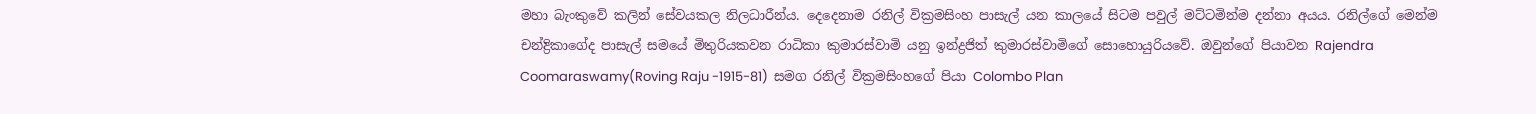මහා බැංකුවේ කලින් සේවයකල නිලධාරීන්ය. දෙදෙනාම රනිල් වික්‍රමසිංහ පාසැල් යන කාලයේ සිටම පවුල් මට්ටමින්ම දන්නා අයය. රනිල්ගේ මෙන්ම චන්ද්‍රිකාගේද පාසැල් සමයේ මිතුරියකවන රාධිකා කුමාරස්වාමි යනු ඉන්ද්‍රජිත් කුමාරස්වාමිගේ සොහොයුරියවේ. ඔවුන්ගේ පියාවන Rajendra Coomaraswamy(Roving Raju -1915-81)  සමග රනිල් වික්‍රමසිංහගේ පියා Colombo Plan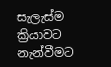සැලැස්ම ක්‍රියාවට නැන්වීමට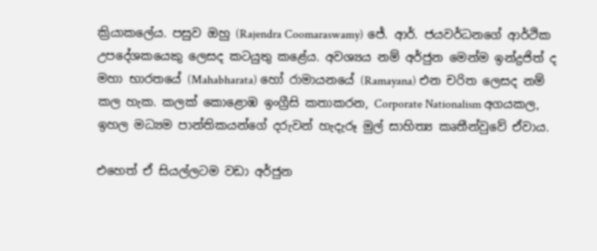ක්‍රියාකලේය. පසුව ඔහු (Rajendra Coomaraswamy) ජේ. ආර්. ජයවර්ධනගේ ආර්ථික උපදේශකයෙකු ලෙසද කටයුතු කළේය. අවශ්‍යය නම් අර්ජුන මෙන්ම ඉන්ද්‍රජිත් ද මහා භාරතයේ (Mahabharata) හෝ රාමායනයේ (Ramayana) එන චරිත ලෙසද නම් කල හැක. කලක් කොළොඹ ඉංග්‍රීසි කතාකරන, Corporate Nationalism අගයකල, ඉහල මධ්‍යම පාන්තිකයන්ගේ දරුවන් හැදැරූ මුල් සාහිත්‍ය කෘතීන්වුවේ ඒවාය.

එහෙත් ඒ සියල්ලටම වඩා අර්ජුන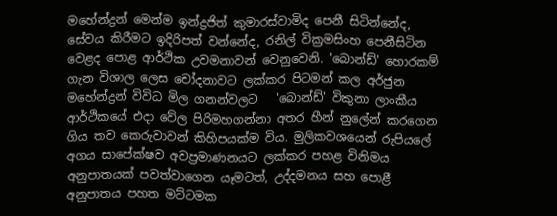මහේන්ද්‍රන් මෙන්ම ඉන්ද්‍රජිත් කුමාරස්වාමිද පෙනී සිටින්නේද, සේවය කිරීමට ඉදිරිපත් වන්නේද, රනිල් වික්‍රමසිංහ පෙනීසිටින වෙළද පොළ ආර්ථික උවමනාවන් වෙනුවෙනි. 'බොන්ඩ්' හොරකම් ගැන විශාල ලෙස චෝදනාවට ලක්කර පිටමන් කල අර්ජුන මහේන්ද්‍රන් විවිධ මිල ගනන්වලට   'බොන්ඩ්' විකුනා ලාංකීය ආර්ථිකයේ එදා වේල පිරිමහගන්නා අතර හීන් නුලේන් කරගෙන ගිය තව කෙරුවාවන් කිහිපයක්ම විය. මුලිකවශයෙන් රුපියලේ අගය සාපේක්ෂව අවප්‍රමාණනයට ලක්කර පහළ විනිමය අනුපාතයක් පවත්වාගෙන යෑමටත්, උද්දමනය සහ පොළී අනුපාතය පහත මට්ටමක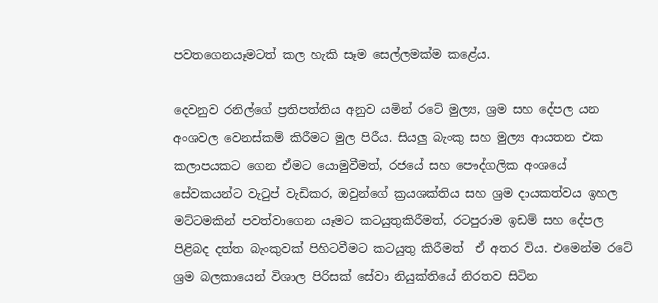පවතගෙනයෑමටත් කල හැකි සෑම සෙල්ලමක්ම කළේය.

දෙවනුව රනිල්ගේ ප්‍රතිපත්තිය අනුව යමින් රටේ මුල්‍ය, ශ්‍රම සහ දේපල යන අංශවල වෙනස්කම් කිරීමට මුල පිරීය. සියලු බැංකු සහ මුල්‍ය ආයතන එක කලාපයකට ගෙන ඒමට යොමුවීමත්, රජයේ සහ පෞද්ගලික අංශයේ සේවකයන්ට වැටුප් වැඩිකර, ඔවුන්ගේ ක්‍රයශක්තිය සහ ශ්‍රම දායකත්වය ඉහල මට්ටමකින් පවත්වාගෙන යෑමට කටයුතුකිරීමත්, රටපුරාම ඉඩම් සහ දේපල පිළිබද දත්ත බැංකුවක් පිහිටවීමට කටයුතු කිරීමත්  ඒ අතර විය. එමෙන්ම රටේ ශ්‍රම බලකායෙන් විශාල පිරිසක් සේවා නියුක්තියේ නිරතව සිටින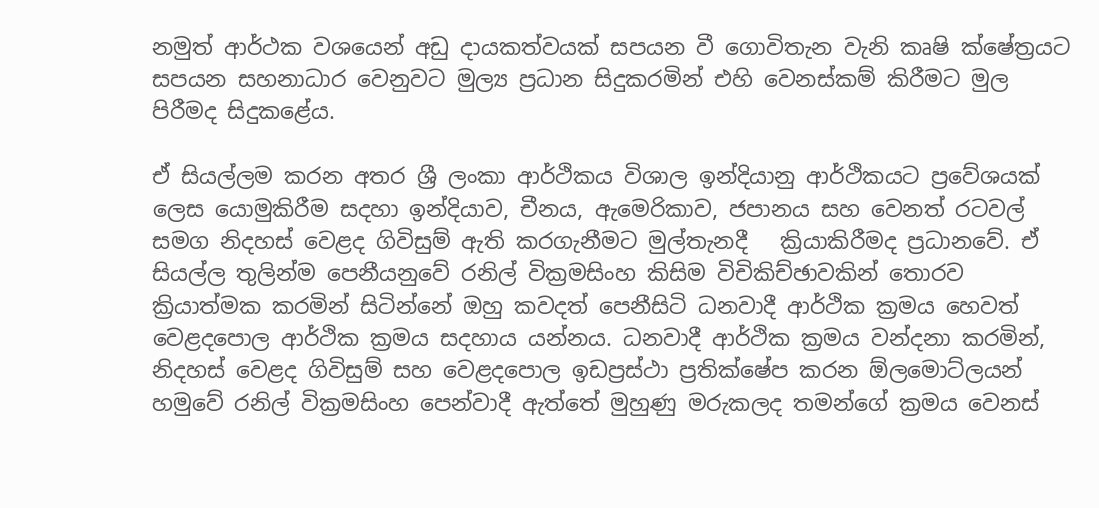නමුත් ආර්ථක වශයෙන් අඩු දායකත්වයක් සපයන වී ගොවිතැන වැනි කෘෂි ක්ෂේත්‍රයට සපයන සහනාධාර වෙනුවට මුල්‍ය ප්‍රධාන සිදුකරමින් එහි වෙනස්කම් කිරීමට මුල පිරීමද සිදුකළේය.

ඒ සියල්ලම කරන අතර ශ්‍රී ලංකා ආර්ථිකය විශාල ඉන්දියානු ආර්ථිකයට ප්‍රවේශයක් ලෙස යොමුකිරීම සදහා ඉන්දියාව, චීනය, ඇමෙරිකාව, ජපානය සහ වෙනත් රටවල් සමග නිදහස් වෙළද ගිවිසුම් ඇති කරගැනීමට මුල්තැනදී   ක්‍රියාකිරීමද ප්‍රධානවේ. ඒ සියල්ල තුලින්ම පෙනීයනුවේ රනිල් වික්‍රමසිංහ කිසිම විචිකිච්ඡාවකින් තොරව ක්‍රියාත්මක කරමින් සිටින්නේ ඔහු කවදත් පෙනීසිටි ධනවාදී ආර්ථික ක්‍රමය හෙවත් වෙළදපොල ආර්ථික ක්‍රමය සදහාය යන්නය. ධනවාදී ආර්ථික ක්‍රමය වන්දනා කරමින්, නිදහස් වෙළද ගිවිසුම් සහ වෙළදපොල ඉඩප්‍රස්ථා ප්‍රතික්ෂේප කරන ඕලමොට්ලයන් හමුවේ රනිල් වික්‍රමසිංහ පෙන්වාදී ඇත්තේ මුහුණු මරුකලද තමන්ගේ ක්‍රමය වෙනස්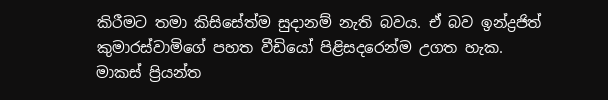කිරීමට තමා කිසිසේත්ම සුදානම් නැති බවය. ඒ බව ඉන්ද්‍රජිත් කුමාරස්වාමිගේ පහත වීඩියෝ පිළිසදරෙන්ම උගත හැක.
මාකස් ප්‍රියන්ත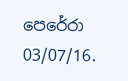පෙරේරා
03/07/16.